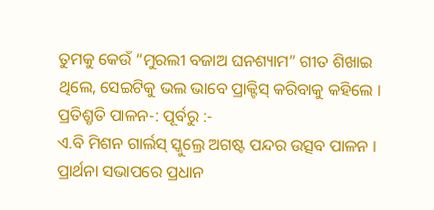ତୁମକୁ କେଉଁ “ମୁରଲୀ ବଜାଅ ଘନଶ୍ୟାମ” ଗୀତ ଶିଖାଇ ଥିଲେ, ସେଇଟିକୁ ଭଲ ଭାବେ ପ୍ରାକ୍ଟିସ୍ କରିବାକୁ କହିଲେ ।
ପ୍ରତିଶ୍ରୃତି ପାଳନ-: ପୂର୍ବରୁ :-
ଏ.ବି ମିଶନ ଗାର୍ଲସ୍ ସ୍କୁଲ୍ରେ ଅଗଷ୍ଟ ପନ୍ଦର ଉତ୍ସବ ପାଳନ । ପ୍ରାର୍ଥନା ସଭାପରେ ପ୍ରଧାନ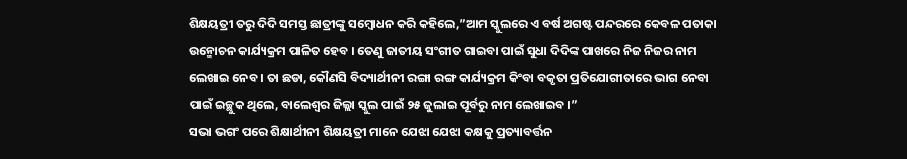ଶିକ୍ଷୟତ୍ରୀ ତରୁ ଦିଦି ସମସ୍ତ ଛାତ୍ରୀଙ୍କୁ ସମ୍ୱୋଧନ କରି କହିଲେ,”ଆମ ସ୍କୁଲରେ ଏ ବର୍ଷ ଅଗଷ୍ଟ ପନ୍ଦରରେ କେବଳ ପତାକା ଉନ୍ମୋଚନ କାର୍ଯ୍ୟକ୍ରମ ପାଳିତ ହେବ । ତେଣୁ ଜାତୀୟ ସଂଗୀତ ଗାଇବା ପାଇଁ ସୁଧା ଦିଦିଙ୍କ ପାଖରେ ନିଜ ନିଜର ନାମ ଲେଖାଇ ନେବ । ତା ଛଡା, କୌଣସି ବିଦ୍ୟାର୍ଥୀନୀ ରଙ୍ଗା ରଙ୍ଗ କାର୍ଯ୍ୟକ୍ରମ କିଂବା ବକୃତା ପ୍ରତିଯୋଗୀତାରେ ଭାଗ ନେବା ପାଇଁ ଇଚ୍ଛୁକ ଥିଲେ, ବାଲେଶ୍ୱର ଜିଲ୍ଲା ସ୍କୁଲ ପାଇଁ ୨୫ ଜୁଲାଇ ପୂର୍ବରୁ ନାମ ଲେଖାଇବ ।”
ସଭା ଭଗଂ ପରେ ଶିକ୍ଷାର୍ଥୀନୀ ଶିକ୍ଷୟତ୍ରୀ ମାନେ ଯେଝା ଯେଝା କକ୍ଷକୁ ପ୍ରତ୍ୟାବର୍ତ୍ତନ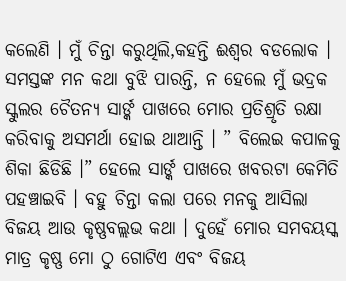କଲେଣି । ମୁଁ ଚିନ୍ତା କରୁଥିଲି,କହନ୍ତି ଈଶ୍ୱର ବଡଲୋକ । ସମସ୍ତଙ୍କ ମନ କଥା ବୁଝି ପାରନ୍ତି, ନ ହେଲେ ମୁଁ ଭଦ୍ରକ ସ୍କୁଲର ଚୈତନ୍ୟ ସାର୍ଙ୍କ ପାଖରେ ମୋର ପ୍ରତିଶ୍ରୃତି ରକ୍ଷା କରିବାକୁ ଅସମର୍ଥା ହୋଇ ଥାଆନ୍ତି । ” ବିଲେଇ କପାଳକୁ ଶିକା ଛିଡିଛି ।” ହେଲେ ସାର୍ଙ୍କ ପାଖରେ ଖବରଟା କେମିତି ପହଞ୍ଚାଇବି । ବହୁ ଚିନ୍ତା କଲା ପରେ ମନକୁ ଆସିଲା ବିଜୟ ଆଉ କୃଷ୍ଣବଲ୍ଲଭ କଥା । ଦୁହେଁ ମୋର ସମବୟସ୍କ ମାତ୍ର କୃଷ୍ଣ ମୋ ଠୁ ଗୋଟିଏ ଏବଂ ବିଜୟ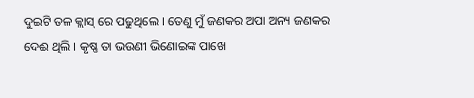ଦୁଇଟି ତଳ କ୍ଲାସ୍ ରେ ପଢୁଥିଲେ । ତେଣୁ ମୁଁ ଜଣକର ଅପା ଅନ୍ୟ ଜଣକର ଦେଈ ଥିଲି । କୃଷ୍ଣ ତା ଭଉଣୀ ଭିଣୋଇଙ୍କ ପାଖେ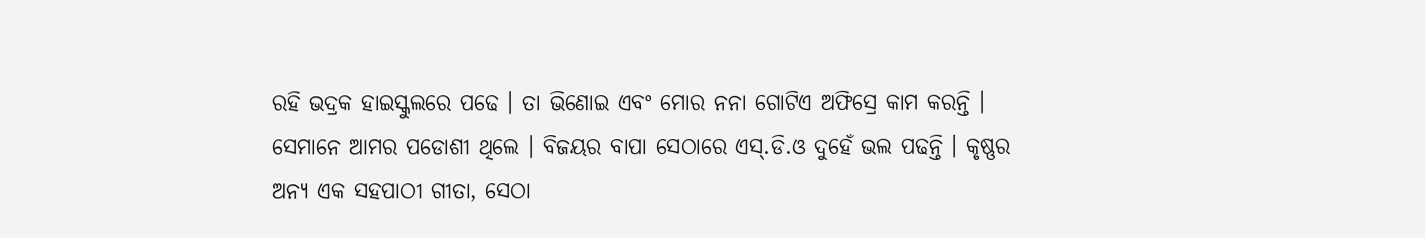ରହି ଭଦ୍ରକ ହାଇସ୍କୁଲରେ ପଢେ । ତା ଭିଣୋଇ ଏବଂ ମୋର ନନା ଗୋଟିଏ ଅଫିସ୍ରେ କାମ କରନ୍ତି । ସେମାନେ ଆମର ପଡୋଶୀ ଥିଲେ । ବିଜୟର ବାପା ସେଠାରେ ଏସ୍.ଡି.ଓ ଦୁହେଁ ଭଲ ପଢନ୍ତି । କୃଷ୍ଣର ଅନ୍ୟ ଏକ ସହପାଠୀ ଗୀତା, ସେଠା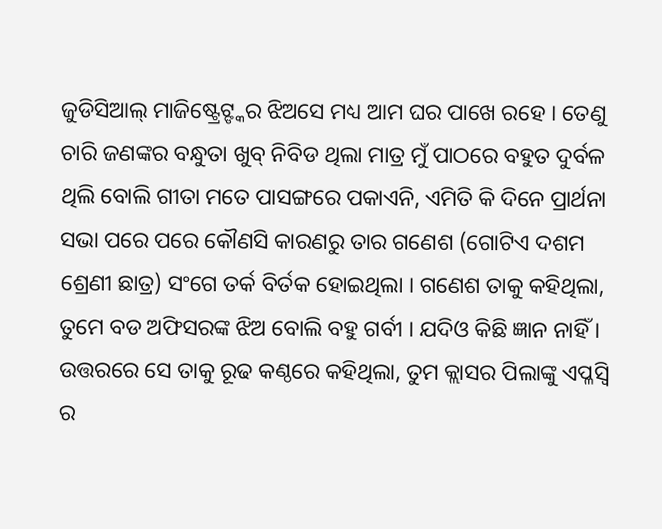ଜୁଡିସିଆଲ୍ ମାଜିଷ୍ଟ୍ରେଟ୍ଙ୍କର ଝିଅସେ ମଧ୍ୟ ଆମ ଘର ପାଖେ ରହେ । ତେଣୁ ଚାରି ଜଣଙ୍କର ବନ୍ଧୁତା ଖୁବ୍ ନିବିଡ ଥିଲା ମାତ୍ର ମୁଁ ପାଠରେ ବହୁତ ଦୁର୍ବଳ ଥିଲି ବୋଲି ଗୀତା ମତେ ପାସଙ୍ଗରେ ପକାଏନି, ଏମିତି କି ଦିନେ ପ୍ରାର୍ଥନା ସଭା ପରେ ପରେ କୌଣସି କାରଣରୁ ତାର ଗଣେଶ (ଗୋଟିଏ ଦଶମ ଶ୍ରେଣୀ ଛାତ୍ର) ସଂଗେ ତର୍କ ବିର୍ତକ ହୋଇଥିଲା । ଗଣେଶ ତାକୁ କହିଥିଲା, ତୁମେ ବଡ ଅଫିସରଙ୍କ ଝିଅ ବୋଲି ବହୁ ଗର୍ବୀ । ଯଦିଓ କିଛି ଜ୍ଞାନ ନାହିଁ । ଉତ୍ତରରେ ସେ ତାକୁ ରୂଢ କଣ୍ଠରେ କହିଥିଲା, ତୁମ କ୍ଲାସର ପିଲାଙ୍କୁ ଏପ୍ଳସ୍ବି ର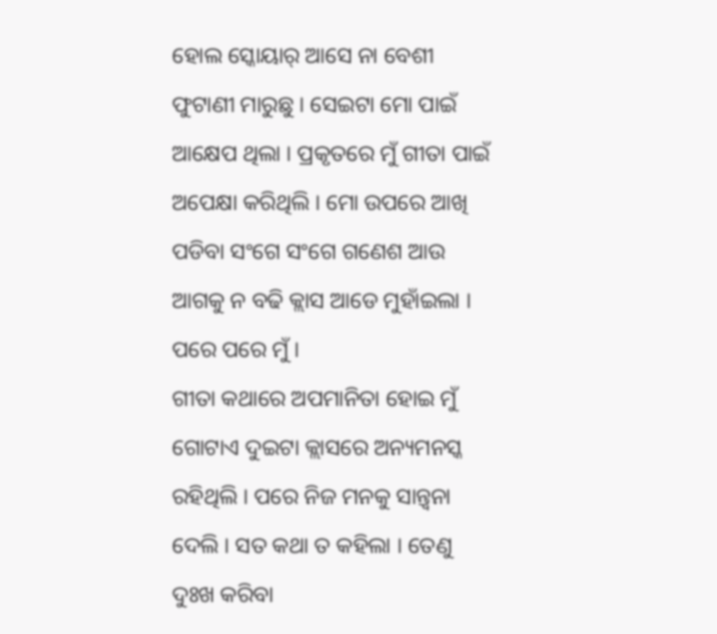ହୋଲ ସ୍କୋୟାର୍ ଆସେ ନା ବେଶୀ ଫୁଟାଣୀ ମାରୁଛୁ । ସେଇଟା ମୋ ପାଇଁ ଆକ୍ଷେପ ଥିଲା । ପ୍ରକୃତରେ ମୁଁ ଗୀତା ପାଇଁ ଅପେକ୍ଷା କରିଥିଲି । ମୋ ଉପରେ ଆଖି ପଡିବା ସଂଗେ ସଂଗେ ଗଣେଶ ଆଉ ଆଗକୁ ନ ବଢି କ୍ଲାସ ଆଡେ ମୁହାଁଇଲା । ପରେ ପରେ ମୁଁ ।
ଗୀତା କଥାରେ ଅପମାନିତା ହୋଇ ମୁଁ ଗୋଟାଏ ଦୁଇଟା କ୍ଲାସରେ ଅନ୍ୟମନସ୍କ ରହିଥିଲି । ପରେ ନିଜ ମନକୁ ସାନ୍ତ୍ୱନା ଦେଲି । ସତ କଥା ତ କହିଲା । ତେଣୁ ଦୁଃଖ କରିବା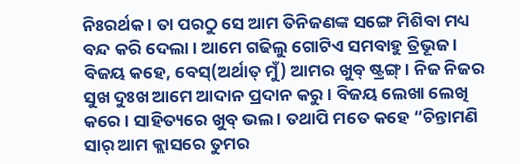ନିଃରର୍ଥକ । ତା ପରଠୁ ସେ ଆମ ତିନିଜଣଙ୍କ ସଙ୍ଗେ ମିଶିବା ମଧ୍ୟ ବନ୍ଦ କରି ଦେଲା । ଆମେ ଗଢିଲୁ ଗୋଟିଏ ସମବାହୁ ତ୍ରିଭୂଜ । ବିଜୟ କହେ, ବେସ୍(ଅର୍ଥାତ୍ ମୁଁ) ଆମର ଖୁବ୍ ଷ୍ଟ୍ରଙ୍ଗ୍ । ନିଜ ନିଜର ସୁଖ ଦୁଃଖ ଆମେ ଆଦାନ ପ୍ରଦାନ କରୁ । ବିଜୟ ଲେଖା ଲେଖି କରେ । ସାହିତ୍ୟରେ ଖୁବ୍ ଭଲ । ତଥାପି ମତେ କହେ “ଚିନ୍ତାମଣି ସାର୍ ଆମ କ୍ଲାସରେ ତୁମର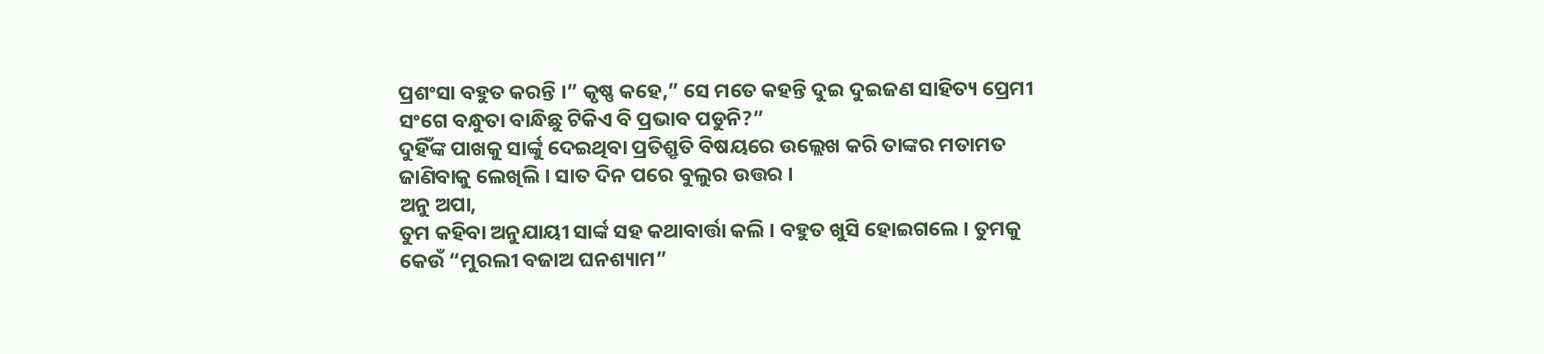ପ୍ରଶଂସା ବହୁତ କରନ୍ତି ।” କୃଷ୍ଣ କହେ,” ସେ ମତେ କହନ୍ତି ଦୁଇ ଦୁଇଜଣ ସାହିତ୍ୟ ପ୍ରେମୀ ସଂଗେ ବନ୍ଧୁତା ବାନ୍ଧିଛୁ ଟିକିଏ ବି ପ୍ରଭାବ ପଡୁନି?”
ଦୁହିଁଙ୍କ ପାଖକୁ ସାର୍ଙ୍କୁ ଦେଇଥିବା ପ୍ରତିଶ୍ରୃତି ବିଷୟରେ ଉଲ୍ଲେଖ କରି ତାଙ୍କର ମତାମତ ଜାଣିବାକୁ ଲେଖିଲି । ସାତ ଦିନ ପରେ ବୁଲୁର ଉତ୍ତର ।
ଅନୁ ଅପା,
ତୁମ କହିବା ଅନୁଯାୟୀ ସାର୍ଙ୍କ ସହ କଥାବାର୍ତ୍ତା କଲି । ବହୁତ ଖୁସି ହୋଇଗଲେ । ତୁମକୁ କେଉଁ “ମୁରଲୀ ବଜାଅ ଘନଶ୍ୟାମ”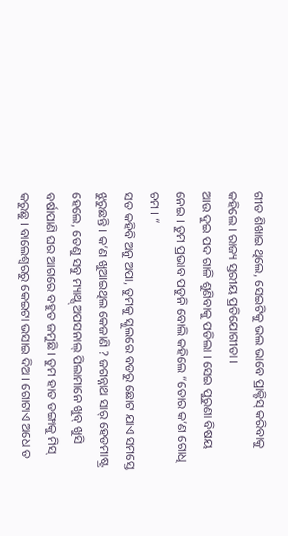ଗୀତ ଶିଖାଇ ଥିଲେ, ସେଇଟିକୁ ଭଲ ଭାବେ ପ୍ରାକ୍ଟିସ୍ କରିବାକୁ କହିଲେ । ରାଜ୍ୟ ସ୍ତରୀୟ ପ୍ରତିଯୋଗୀତା ।
ଆଉ ଦୁଇ ପଦ ଗାଳି ଶୁଣିବାକୁ ପଡିଲା । ସେଇ ପୁରୁଣା ବିଷୟ ନେଇ । ତୁମ ପ୍ରଭାବ ପଡୁନି ବୋଲି କହିଲେ “ତୋର କ’ଣ ଗୋଧି ଚମ । “
ସତ କହିବି ଅନୁ ଅପା, ତୁମକୁ ସ୍କୁଲରେ ବଡରୁ ଛୋଟ ଯାଏ ସମସ୍ତେ ଝୁରୁଛନ୍ତି । କ’ଣ ଖୁଆଇଥିଲ କେଜାଣି ? ଜଗନ୍ନାଥ ସାର୍ ହେଡମାଷ୍ଟ୍ର ହେଲେ, ତେଣୁ ସବୁ ମ୍ୟାଥ୍ସ୍ ଅପସନାଲ୍ ପିଲାମାନେ ଖୁବ୍ ଖୁସି ବର୍ଷାପାଣି ଘର ଆଗରେ ବହୁତ ଜମୁଛି । ତୁମ ହାତ ଡଙ୍ଗାକୁ ମିସ୍ କରୁଛୁ । ବାଲେଶ୍ୱରରୁ କେଇଟା ଭସାଇ ଦିଅ । ଗୋଟାଏ ଅଧେ ତ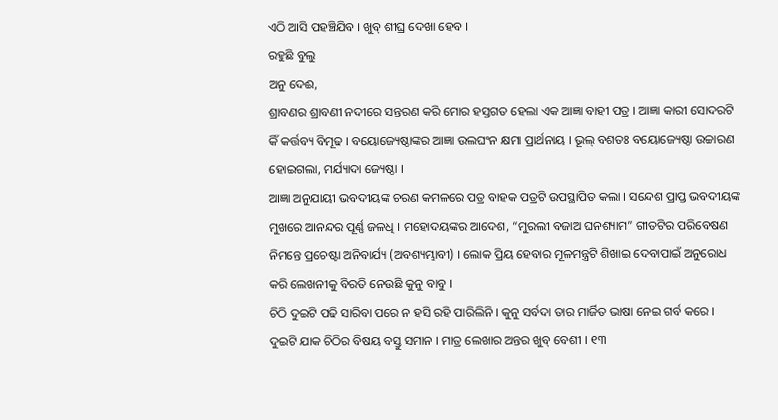ଏଠି ଆସି ପହଞ୍ଚିଯିବ । ଖୁବ୍ ଶୀଘ୍ର ଦେଖା ହେବ ।
ରହୁଛି ବୁଲୁ
ଅନୁ ଦେଈ,
ଶ୍ରାବଣର ଶ୍ରାବଣୀ ନଦୀରେ ସନ୍ତରଣ କରି ମୋର ହସ୍ତଗତ ହେଲା ଏକ ଆଜ୍ଞା ବାହୀ ପତ୍ର । ଆଜ୍ଞା କାରୀ ସୋଦରଟି କିଁ କର୍ତ୍ତବ୍ୟ ବିମୂଢ । ବୟୋଜ୍ୟେଷ୍ଠାଙ୍କର ଆଜ୍ଞା ଉଲଘଂନ କ୍ଷମା ପ୍ରାର୍ଥନାୟ । ଭୂଲ୍ ବଶତଃ ବୟୋଜ୍ୟେଷ୍ଠା ଉଚ୍ଚାରଣ ହୋଇଗଲା, ମର୍ଯ୍ୟାଦା ଜ୍ୟେଷ୍ଠା ।
ଆଜ୍ଞା ଅନୁଯାୟୀ ଭବଦୀୟଙ୍କ ଚରଣ କମଳରେ ପତ୍ର ବାହକ ପତ୍ରଟି ଉପସ୍ଥାପିତ କଲା । ସନ୍ଦେଶ ପ୍ରାପ୍ତ ଭବଦୀୟଙ୍କ ମୁଖରେ ଆନନ୍ଦର ପୂର୍ଣ୍ଣ ଜଳଧି । ମହୋଦୟଙ୍କର ଆଦେଶ, “ମୁରଲୀ ବଜାଅ ଘନଶ୍ୟାମ” ଗୀତଟିର ପରିବେଷଣ ନିମନ୍ତେ ପ୍ରଚେଷ୍ଟା ଅନିବାର୍ଯ୍ୟ (ଅବଶ୍ୟମ୍ଭାବୀ) । ଲୋକ ପ୍ରିୟ ହେବାର ମୂଳମନ୍ତ୍ରଟି ଶିଖାଇ ଦେବାପାଇଁ ଅନୁରୋଧ କରି ଲେଖନୀକୁ ବିରତି ନେଉଛି କୁନୁ ବାବୁ ।
ଚିଠି ଦୁଇଟି ପଢି ସାରିବା ପରେ ନ ହସି ରହି ପାରିଲିନି । କୁନୁ ସର୍ବଦା ତାର ମାର୍ଜିତ ଭାଷା ନେଇ ଗର୍ବ କରେ । ଦୁଇଟି ଯାକ ଚିଠିର ବିଷୟ ବସ୍ତୁ ସମାନ । ମାତ୍ର ଲେଖାର ଅନ୍ତର ଖୁବ୍ ବେଶୀ । ୧୩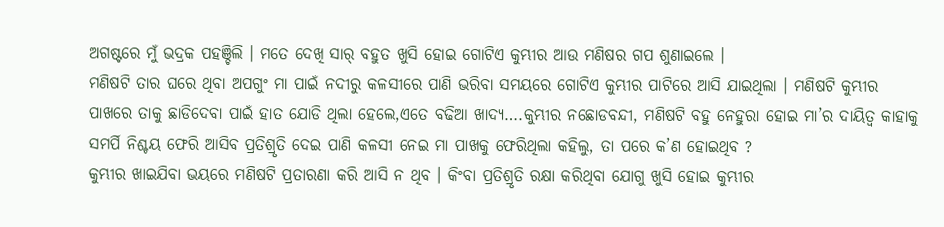ଅଗଷ୍ଟରେ ମୁଁ ଭଦ୍ରକ ପହଞ୍ଚିଲି । ମତେ ଦେଖି ସାର୍ ବହୁତ ଖୁସି ହୋଇ ଗୋଟିଏ କୁମ୍ଭୀର ଆଉ ମଣିଷର ଗପ ଶୁଣାଇଲେ ।
ମଣିଷଟି ତାର ଘରେ ଥିବା ଅପଗୁଂ ମା ପାଇଁ ନଦୀରୁ କଳସୀରେ ପାଣି ଭରିବା ସମୟରେ ଗୋଟିଏ କୁମ୍ଭୀର ପାଟିରେ ଆସି ଯାଇଥିଲା । ମଣିଷଟି କୁମ୍ଭୀର ପାଖରେ ତାକୁ ଛାଡିଦେବା ପାଇଁ ହାତ ଯୋଡି ଥିଲା ହେଲେ,ଏତେ ବଢିଆ ଖାଦ୍ୟ….କୁମ୍ଭୀର ନଛୋଡବନ୍ଦୀ, ମଣିଷଟି ବହୁ ନେହୁରା ହୋଇ ମା’ର ଦାୟିତ୍ୱ କାହାକୁ ସମର୍ପି ନିଶ୍ଚୟ ଫେରି ଆସିବ ପ୍ରତିଶ୍ରୃତି ଦେଇ ପାଣି କଳସୀ ନେଇ ମା ପାଖକୁ ଫେରିଥିଲା କହିଲୁ, ତା ପରେ କ’ଣ ହୋଇଥିବ ?
କୁମ୍ଭୀର ଖାଇଯିବା ଭୟରେ ମଣିଷଟି ପ୍ରତାରଣା କରି ଆସି ନ ଥିବ । କିଂବା ପ୍ରତିଶ୍ରୃତି ରକ୍ଷା କରିଥିବା ଯୋଗୁ ଖୁସି ହୋଇ କୁମ୍ଭୀର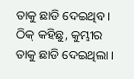ତାକୁ ଛାଡି ଦେଇଥିବ ।
ଠିକ୍ କହିଛୁ, କୁମ୍ଭୀର ତାକୁ ଛାଡି ଦେଇଥିଲା ।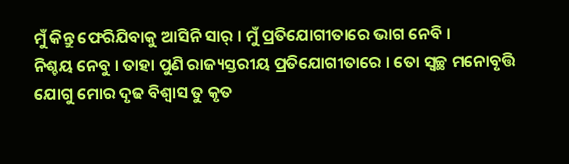ମୁଁ କିନ୍ତୁ ଫେରିଯିବାକୁ ଆସିନି ସାର୍ । ମୁଁ ପ୍ରତିଯୋଗୀତାରେ ଭାଗ ନେବି ।
ନିଶ୍ଚୟ ନେବୁ । ତାହା ପୁଣି ରାଜ୍ୟସ୍ତରୀୟ ପ୍ରତିଯୋଗୀତାରେ । ତୋ ସ୍ୱଚ୍ଛ ମନୋବୃତ୍ତି ଯୋଗୁ ମୋର ଦୃଢ ବିଶ୍ୱାସ ତୁ କୃତ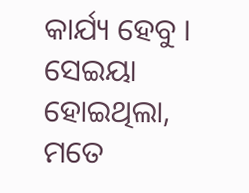କାର୍ଯ୍ୟ ହେବୁ । ସେଇୟା ହୋଇଥିଲା, ମତେ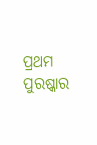ପ୍ରଥମ ପୁରଷ୍କାର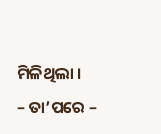ମିଳିଥିଲା ।
– ତା’ପରେ –